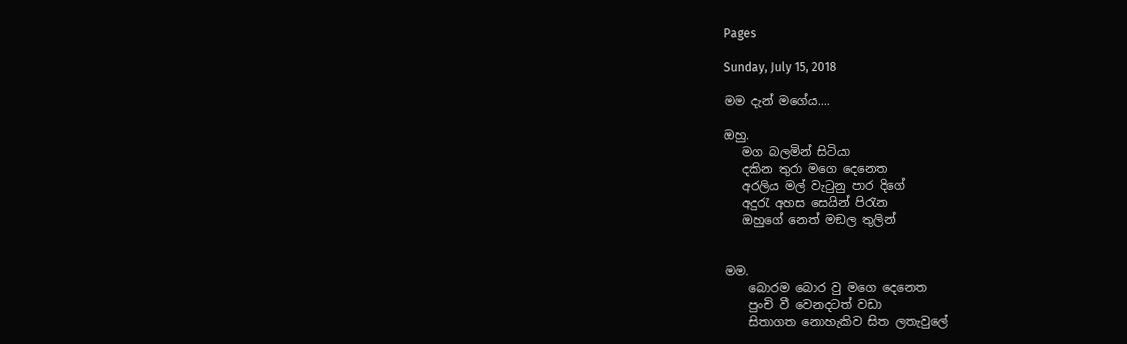Pages

Sunday, July 15, 2018

මම දැන් මගේය....

ඔහු.
   මග බලමින් සිටියා
   දකින තුරා මගෙ දෙනෙත
   අරලිය මල් වැටුනු පාර දිගේ
   අදුරැ අහස සෙයින් පිරැන
   ඔහුගේ නෙත් මඞල තුලින්


මම.
    බොරම බොර වු මගෙ දෙනෙත
    පුංචි වී වෙනදටත් වඩා
    සිතාගත නොහැකිව සිත ලතැවුලේ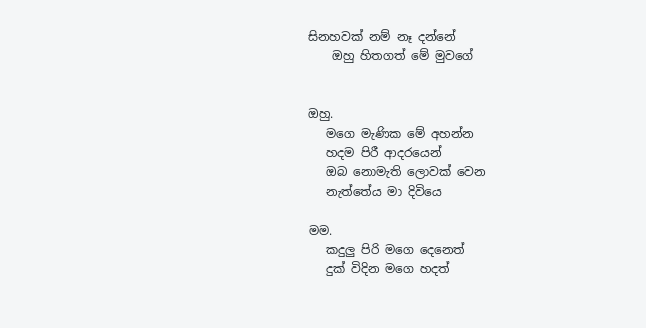සිනහවක් නම් නෑ දන්නේ
    ඔහු හිතගත් මේ මුවගේ


ඔහු.
   මගෙ මැණික මේ අහන්න
   හදම පිරී ආදරයෙන්
   ඔබ නොමැති ලොවක් වෙන
   නැත්තේය මා දිවියෙ

මම.
   කදුලු පිරි මගෙ දෙනෙත්
   දුක් විදින මගෙ හදත්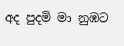අද පුදමි මා නුඹට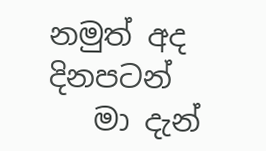නමුත් අද දිනපටන්
   මා දැන්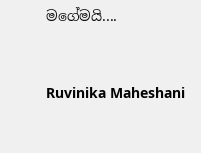මගේමයි....


Ruvinika Maheshani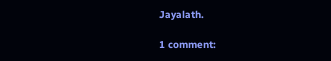Jayalath.

1 comment: